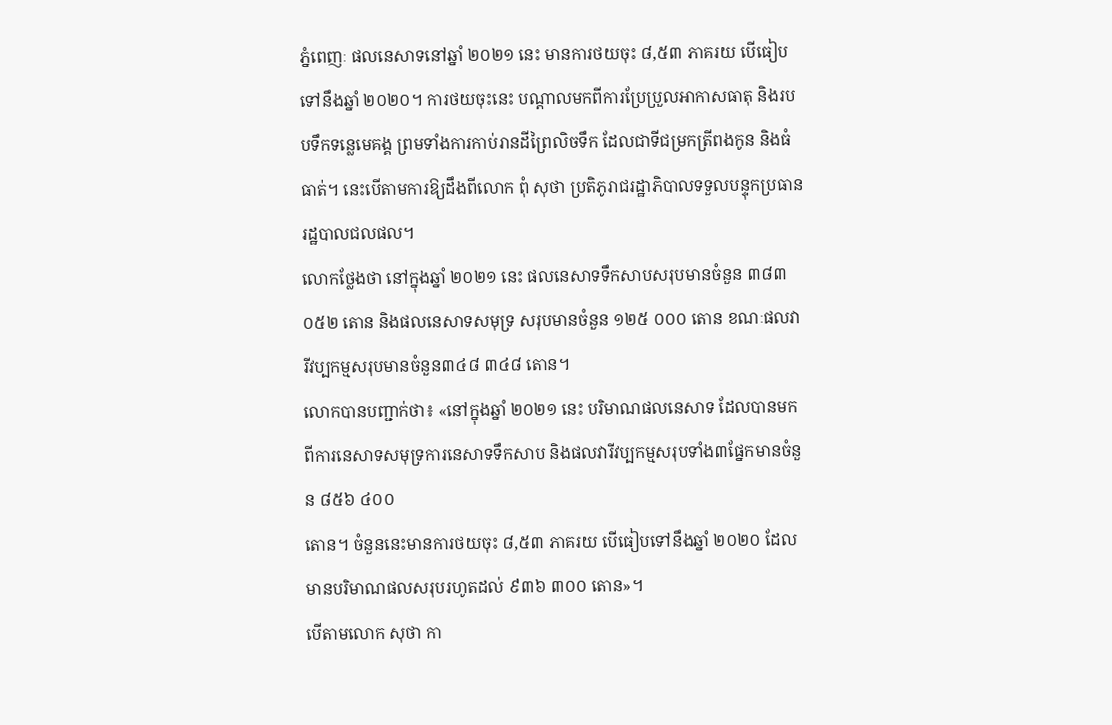ភ្នំពេញៈ ផលនេសាទនៅឆ្នាំ ២០២១ នេះ មានការថយចុះ ៨,៥៣ ភាគរយ បើធៀបទៅនឹងឆ្នាំ ២០២០។ ការថយចុះនេះ បណ្ដាលមកពីការប្រែប្រួលអាកាសធាតុ និងរបបទឹកទន្លេមេគង្គ ព្រមទាំងការកាប់រានដីព្រៃលិចទឹក ដែលជាទីជម្រកត្រីពងកូន និងធំធាត់។ នេះបើតាមការឱ្យដឹងពីលោក ពុំ សុថា ប្រតិភូរាជរដ្ឋាភិបាលទទួលបន្ទុកប្រធានរដ្ឋបាលជលផល។
លោកថ្លែងថា នៅក្នុងឆ្នាំ ២០២១ នេះ ផលនេសាទទឹកសាបសរុបមានចំនួន ៣៨៣ ០៥២ តោន និងផលនេសាទសមុទ្រ សរុបមានចំនួន ១២៥ ០០០ តោន ខណៈផលវារីវប្បកម្មសរុបមានចំនួន៣៤៨ ៣៤៨ តោន។
លោកបានបញ្ជាក់ថា៖ «នៅក្នុងឆ្នាំ ២០២១ នេះ បរិមាណផលនេសាទ ដែលបានមកពីការនេសាទសមុទ្រការនេសាទទឹកសាប និងផលវារីវប្បកម្មសរុបទាំង៣ផ្នែកមានចំនួន ៨៥៦ ៤០០
តោន។ ចំនួននេះមានការថយចុះ ៨,៥៣ ភាគរយ បើធៀបទៅនឹងឆ្នាំ ២០២០ ដែលមានបរិមាណផលសរុបរហូតដល់ ៩៣៦ ៣០០ តោន»។
បើតាមលោក សុថា កា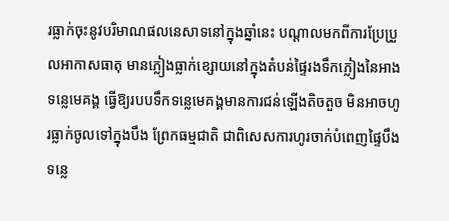រធ្លាក់ចុះនូវបរិមាណផលនេសាទនៅក្នុងឆ្នាំនេះ បណ្ដាលមកពីការប្រែប្រួលអាកាសធាតុ មានភ្លៀងធ្លាក់ខ្សោយនៅក្នុងតំបន់ផ្ទៃរងទឹកភ្លៀងនៃអាងទន្លេមេគង្គ ធ្វើឱ្យរបបទឹកទន្លេមេគង្គមានការជន់ឡើងតិចតួច មិនអាចហូរធ្លាក់ចូលទៅក្នុងបឹង ព្រែកធម្មជាតិ ជាពិសេសការហូរចាក់បំពេញផ្ទៃបឹងទន្លេ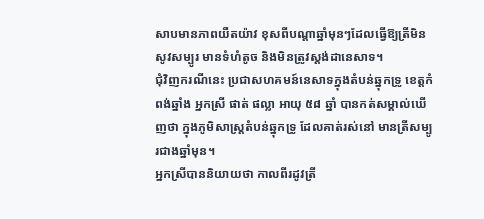សាបមានភាពយឺតយ៉ាវ ខុសពីបណ្ដាឆ្នាំមុនៗដែលធ្វើឱ្យត្រីមិនសូវសម្បូរ មានទំហំតូច និងមិនត្រូវស្តង់ដានេសាទ។
ជុំវិញករណីនេះ ប្រជាសហគមន៍នេសាទក្នុងតំបន់ឆ្នុកទ្រូ ខេត្តកំពង់ឆ្នាំង អ្នកស្រី ផាត់ ផល្លា អាយុ ៥៨ ឆ្នាំ បានកត់សម្គាល់ឃើញថា ក្នុងភូមិសាស្ត្រតំបន់ឆ្នុកទ្រូ ដែលគាត់រស់នៅ មានត្រីសម្បូរជាងឆ្នាំមុន។
អ្នកស្រីបាននិយាយថា កាលពីរដូវត្រី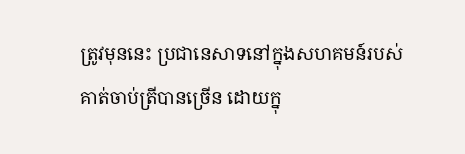ត្រូវមុននេះ ប្រជានេសាទនៅក្នុងសហគមន៍របស់គាត់ចាប់ត្រីបានច្រើន ដោយក្នុ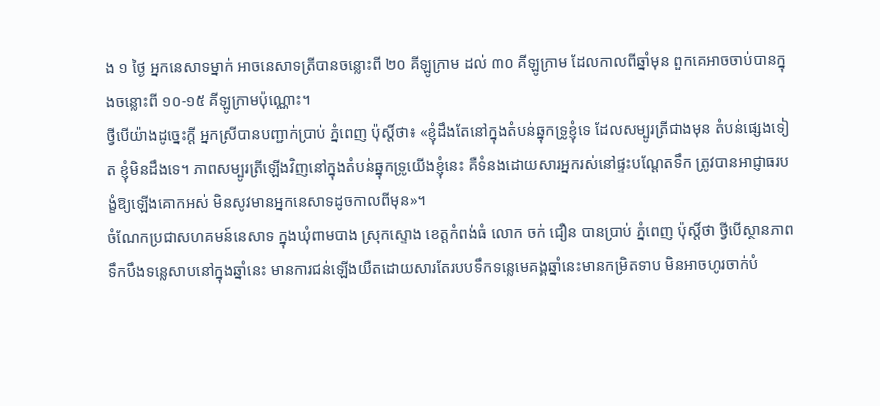ង ១ ថ្ងៃ អ្នកនេសាទម្នាក់ អាចនេសាទត្រីបានចន្លោះពី ២០ គីឡូក្រាម ដល់ ៣០ គីឡូក្រាម ដែលកាលពីឆ្នាំមុន ពួកគេអាចចាប់បានក្នុងចន្លោះពី ១០-១៥ គីឡូក្រាមប៉ុណ្ណោះ។
ថ្វីបើយ៉ាងដូច្នេះក្ដី អ្នកស្រីបានបញ្ជាក់ប្រាប់ ភ្នំពេញ ប៉ុស្តិ៍ថា៖ «ខ្ញុំដឹងតែនៅក្នុងតំបន់ឆ្នុកទ្រូខ្ញុំទេ ដែលសម្បូរត្រីជាងមុន តំបន់ផ្សេងទៀត ខ្ញុំមិនដឹងទេ។ ភាពសម្បូរត្រីឡើងវិញនៅក្នុងតំបន់ឆ្នុកទ្រូយើងខ្ញុំនេះ គឺទំនងដោយសារអ្នករស់នៅផ្ទះបណ្ដែតទឹក ត្រូវបានអាជ្ញាធរបង្ខំឱ្យឡើងគោកអស់ មិនសូវមានអ្នកនេសាទដូចកាលពីមុន»។
ចំណែកប្រជាសហគមន៍នេសាទ ក្នុងឃុំពាមបាង ស្រុកស្ទោង ខេត្តកំពង់ធំ លោក ចក់ ជឿន បានប្រាប់ ភ្នំពេញ ប៉ុស្តិ៍ថា ថ្វីបើស្ថានភាពទឹកបឹងទន្លេសាបនៅក្នុងឆ្នាំនេះ មានការជន់ឡើងយឺតដោយសារតែរបបទឹកទន្លេមេគង្គឆ្នាំនេះមានកម្រិតទាប មិនអាចហូរចាក់បំ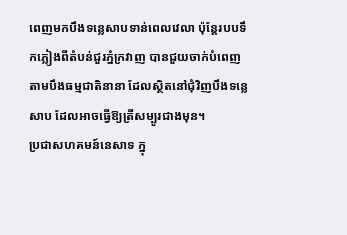ពេញមកបឹងទន្លេសាបទាន់ពេលវេលា ប៉ុន្តែរបបទឹកភ្លៀងពីតំបន់ជួរភ្នំក្រវាញ បានជួយចាក់បំពេញ តាមបឹងធម្មជាតិនានា ដែលស្ថិតនៅជុំវិញបឹងទន្លេសាប ដែលអាចធ្វើឱ្យត្រីសម្បូរជាងមុន។
ប្រជាសហគមន៍នេសាទ ក្នុ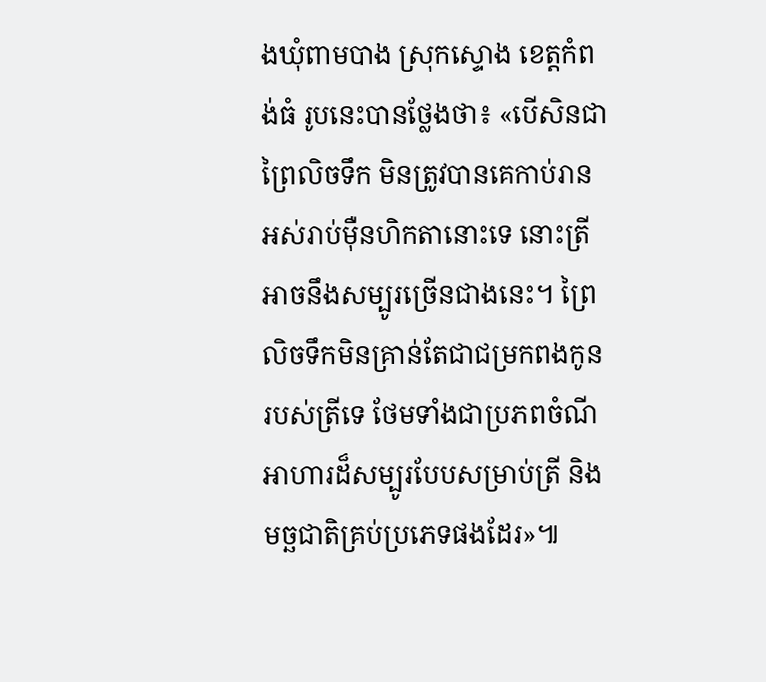ងឃុំពាមបាង ស្រុកស្ទោង ខេត្តកំពង់ធំ រូបនេះបានថ្លែងថា៖ «បើសិនជាព្រៃលិចទឹក មិនត្រូវបានគេកាប់រាន អស់រាប់ម៉ឺនហិកតានោះទេ នោះត្រីអាចនឹងសម្បូរច្រើនជាងនេះ។ ព្រៃលិចទឹកមិនគ្រាន់តែជាជម្រកពងកូនរបស់ត្រីទេ ថែមទាំងជាប្រភពចំណីអាហារដ៏សម្បូរបែបសម្រាប់ត្រី និងមច្ឆជាតិគ្រប់ប្រភេទផងដែរ»៕